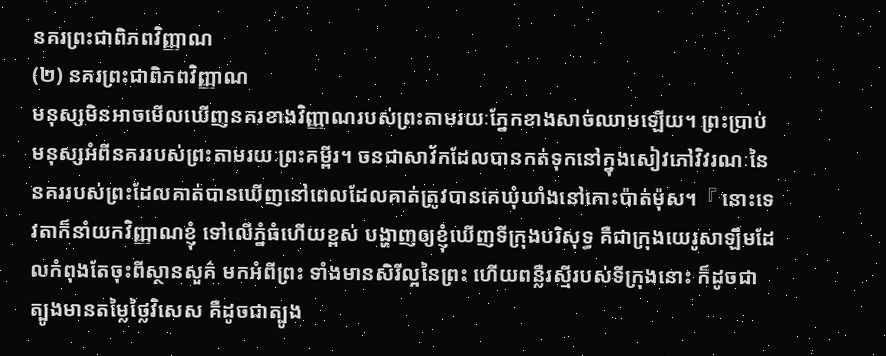នគរព្រះជាពិភពវិញ្ញាណ
(២) នគរព្រះជាពិភពវិញ្ញាណ
មនុស្សមិនអាចមើលឃើញនគរខាងវិញ្ញាណរបស់ព្រះតាមរយៈភ្នែកខាងសាច់ឈាមឡើយ។ ព្រះប្រាប់មនុស្សអំពីនគររបស់ព្រះតាមរយៈព្រះគម្ពីរ។ ចនជាសាវ័កដែលបានកត់ទុកនៅក្នុងសៀវភៅវិវរណៈនៃនគររបស់ព្រះដែលគាត់បានឃើញនៅពេលដែលគាត់ត្រូវបានគេឃុំឃាំងនៅកោះប៉ាត់ម៉ុស។『 នោះទេវតាក៏នាំយកវិញ្ញាណខ្ញុំ ទៅលើភ្នំធំហើយខ្ពស់ បង្ហាញឲ្យខ្ញុំឃើញទីក្រុងបរិសុទ្ធ គឺជាក្រុងយេរូសាឡឹមដែលកំពុងតែចុះពីស្ថានសួគ៌ មកអំពីព្រះ ទាំងមានសិរីល្អនៃព្រះ ហើយពន្លឺរស្មីរបស់ទីក្រុងនោះ ក៏ដូចជាត្បូងមានតម្លៃថ្លៃវិសេស គឺដូចជាត្បូង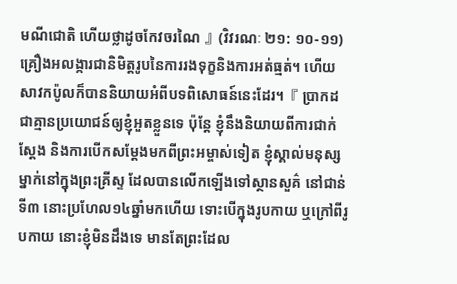មណីជោតិ ហើយថ្លាដូចកែវចរណៃ 』(វិវរណៈ ២១: ១០-១១) គ្រឿងអលង្ការជានិមិត្តរូបនៃការរងទុក្ខនិងការអត់ធ្មត់។ ហើយសាវកប៉ូលក៏បាននិយាយអំពីបទពិសោធន៍នេះដែរ។『 ប្រាកដជាគ្មានប្រយោជន៍ឲ្យខ្ញុំអួតខ្លួនទេ ប៉ុន្តែ ខ្ញុំនឹងនិយាយពីការជាក់ស្តែង និងការបើកសម្ដែងមកពីព្រះអម្ចាស់ទៀត ខ្ញុំស្គាល់មនុស្សម្នាក់នៅក្នុងព្រះគ្រីស្ទ ដែលបានលើកឡើងទៅស្ថានសួគ៌ នៅជាន់ទី៣ នោះប្រហែល១៤ឆ្នាំមកហើយ ទោះបើក្នុងរូបកាយ ឬក្រៅពីរូបកាយ នោះខ្ញុំមិនដឹងទេ មានតែព្រះដែល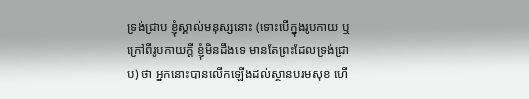ទ្រង់ជ្រាប ខ្ញុំស្គាល់មនុស្សនោះ (ទោះបើក្នុងរូបកាយ ឬក្រៅពីរូបកាយក្តី ខ្ញុំមិនដឹងទេ មានតែព្រះដែលទ្រង់ជ្រាប) ថា អ្នកនោះបានលើកឡើងដល់ស្ថានបរមសុខ ហើ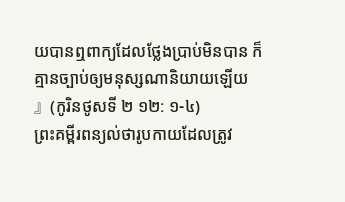យបានឮពាក្យដែលថ្លែងប្រាប់មិនបាន ក៏គ្មានច្បាប់ឲ្យមនុស្សណានិយាយឡើយ 』(កូរិនថូសទី ២ ១២: ១-៤)
ព្រះគម្ពីរពន្យល់ថារូបកាយដែលត្រូវ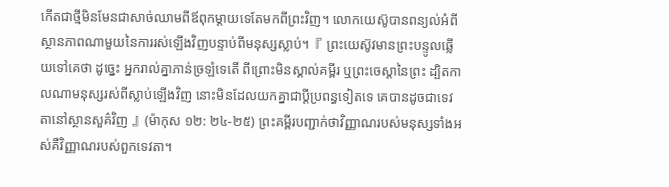កើតជាថ្មីមិនមែនជាសាច់ឈាមពីឪពុកម្ដាយទេតែមកពីព្រះវិញ។ លោកយេស៊ូបានពន្យល់អំពីស្ថានភាពណាមួយនៃការរស់ឡើងវិញបន្ទាប់ពីមនុស្សស្លាប់។『 ព្រះយេស៊ូវមានព្រះបន្ទូលឆ្លើយទៅគេថា ដូច្នេះ អ្នករាល់គ្នាភាន់ច្រឡំទេតើ ពីព្រោះមិនស្គាល់គម្ពីរ ឬព្រះចេស្តានៃព្រះ ដ្បិតកាលណាមនុស្សរស់ពីស្លាប់ឡើងវិញ នោះមិនដែលយកគ្នាជាប្ដីប្រពន្ធទៀតទេ គេបានដូចជាទេវតានៅស្ថានសួគ៌វិញ 』(ម៉ាកុស ១២: ២៤-២៥) ព្រះគម្ពីរបញ្ជាក់ថាវិញ្ញាណរបស់មនុស្សទាំងអស់គឺវិញ្ញាណរបស់ពួកទេវតា។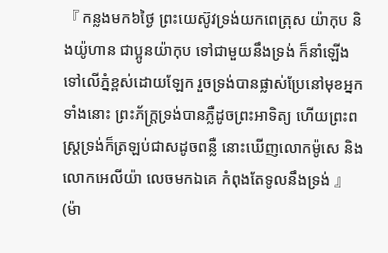『 កន្លងមក៦ថ្ងៃ ព្រះយេស៊ូវទ្រង់យកពេត្រុស យ៉ាកុប និងយ៉ូហាន ជាប្អូនយ៉ាកុប ទៅជាមួយនឹងទ្រង់ ក៏នាំឡើងទៅលើភ្នំខ្ពស់ដោយឡែក រួចទ្រង់បានផ្លាស់ប្រែនៅមុខអ្នកទាំងនោះ ព្រះភ័ក្ត្រទ្រង់បានភ្លឺដូចព្រះអាទិត្យ ហើយព្រះពស្ត្រទ្រង់ក៏ត្រឡប់ជាសដូចពន្លឺ នោះឃើញលោកម៉ូសេ និងលោកអេលីយ៉ា លេចមកឯគេ កំពុងតែទូលនឹងទ្រង់ 』(ម៉ា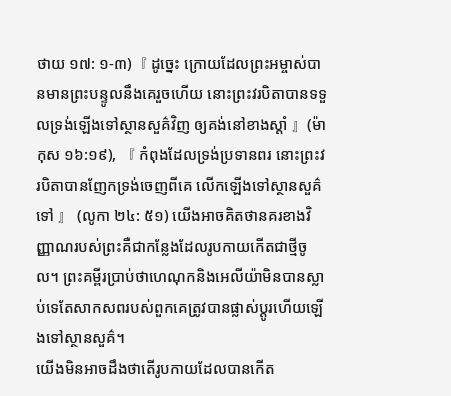ថាយ ១៧: ១-៣)『 ដូច្នេះ ក្រោយដែលព្រះអម្ចាស់បានមានព្រះបន្ទូលនឹងគេរួចហើយ នោះព្រះវរបិតាបានទទួលទ្រង់ឡើងទៅស្ថានសួគ៌វិញ ឲ្យគង់នៅខាងស្តាំ 』(ម៉ាកុស ១៦:១៩), 『 កំពុងដែលទ្រង់ប្រទានពរ នោះព្រះវរបិតាបានញែកទ្រង់ចេញពីគេ លើកឡើងទៅស្ថានសួគ៌ទៅ 』 (លូកា ២៤: ៥១) យើងអាចគិតថានគរខាងវិញ្ញាណរបស់ព្រះគឺជាកន្លែងដែលរូបកាយកើតជាថ្មីចូល។ ព្រះគម្ពីរប្រាប់ថាហេណុកនិងអេលីយ៉ាមិនបានស្លាប់ទេតែសាកសពរបស់ពួកគេត្រូវបានផ្លាស់ប្តូរហើយឡើងទៅស្ថានសួគ៌។
យើងមិនអាចដឹងថាតើរូបកាយដែលបានកើត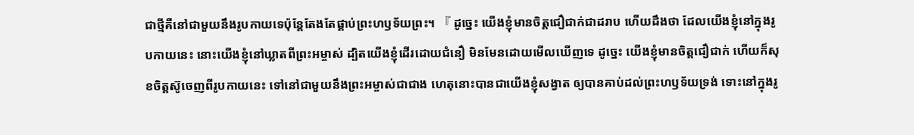ជាថ្មីគឺនៅជាមួយនឹងរូបកាយទេប៉ុន្តែតែងតែផ្គាប់ព្រះហឫទ័យព្រះ។ 『 ដូច្នេះ យើងខ្ញុំមានចិត្តជឿជាក់ជាដរាប ហើយដឹងថា ដែលយើងខ្ញុំនៅក្នុងរូបកាយនេះ នោះយើងខ្ញុំនៅឃ្លាតពីព្រះអម្ចាស់ ដ្បិតយើងខ្ញុំដើរដោយជំនឿ មិនមែនដោយមើលឃើញទេ ដូច្នេះ យើងខ្ញុំមានចិត្តជឿជាក់ ហើយក៏សុខចិត្តស៊ូចេញពីរូបកាយនេះ ទៅនៅជាមួយនឹងព្រះអម្ចាស់ជាជាង ហេតុនោះបានជាយើងខ្ញុំសង្វាត ឲ្យបានគាប់ដល់ព្រះហឫទ័យទ្រង់ ទោះនៅក្នុងរូ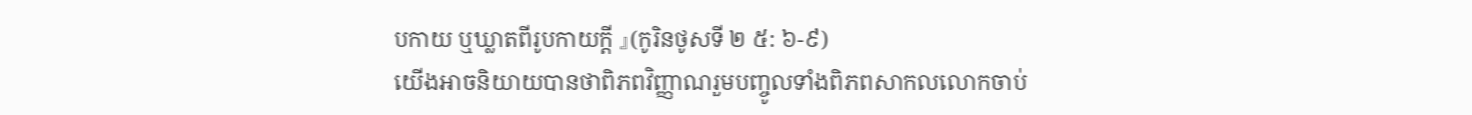បកាយ ឬឃ្លាតពីរូបកាយក្តី 』(កូរិនថូសទី ២ ៥: ៦-៩)
យើងអាចនិយាយបានថាពិភពវិញ្ញាណរួមបញ្ចូលទាំងពិភពសាកលលោកចាប់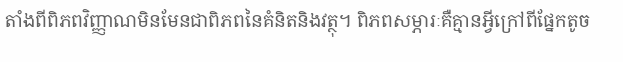តាំងពីពិភពវិញ្ញាណមិនមែនជាពិភពនៃគំនិតនិងវត្ថុ។ ពិភពសម្ភារៈគឺគ្មានអ្វីក្រៅពីផ្នែកតូច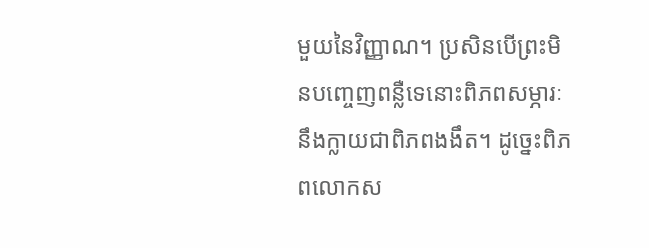មួយនៃវិញ្ញាណ។ ប្រសិនបើព្រះមិនបញ្ចេញពន្លឺទេនោះពិភពសម្ភារៈនឹងក្លាយជាពិភពងងឹត។ ដូច្នេះពិភពលោកស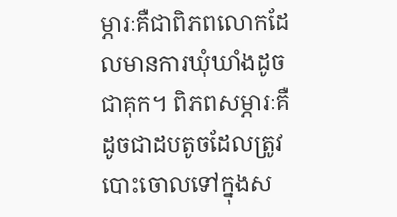ម្ភារៈគឺជាពិភពលោកដែលមានការឃុំឃាំងដូចជាគុក។ ពិភពសម្ភារៈគឺដូចជាដបតូចដែលត្រូវបោះចោលទៅក្នុងស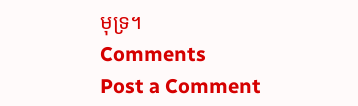មុទ្រ។
Comments
Post a Comment